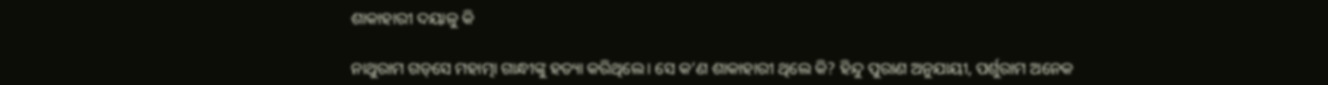ଶାକାହାରୀ ଦୟାଳୁ କି

ନାଥୁରାମ ଗଡ୍‌ସେ ମହାତ୍ମା ଗାନ୍ଧୀଙ୍କୁ ହତ୍ୟା କରିଥିଲେ। ସେ କ’ଣ ଶାକାହାରୀ ଥିଲେ କି? ହିନ୍ଦୁ ପୁରାଣ ଅନୁଯାୟୀ, ପର୍ଶୁରାମ ଅନେକ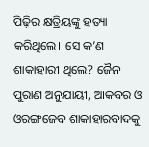ପିଢ଼ିର କ୍ଷତ୍ରିୟଙ୍କୁ ହତ୍ୟା କରିଥିଲେ। ସେ କ’ଣ ଶାକାହାରୀ ଥିଲେ? ଜୈନ ପୁରାଣ ଅନୁଯାୟୀ, ଆକବର ଓ ଓରଙ୍ଗଜେବ ଶାକାହାରବାଦକୁ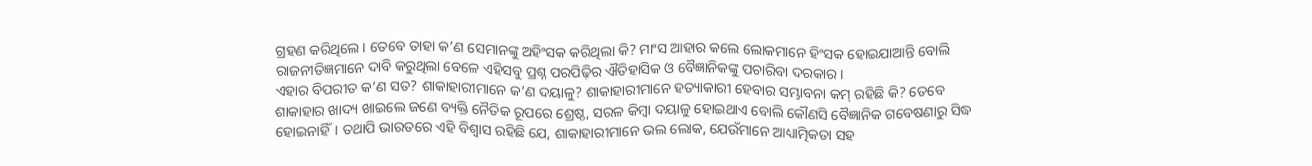ଗ୍ରହଣ କରିଥିଲେ। ତେବେ ତାହା କ’ଣ ସେମାନଙ୍କୁ ଅହିଂସକ କରିଥିଲା କି? ମାଂସ ଆହାର କଲେ ଲୋକମାନେ ହିଂସକ ହୋଇଯାଆନ୍ତି ବୋଲି ରାଜନୀତିଜ୍ଞମାନେ ଦାବି କରୁଥିଲା ବେଳେ ଏହିସବୁ ପ୍ରଶ୍ନ ପରପିଢ଼ିର ଐତିହାସିକ ଓ ବୈଜ୍ଞାନିକଙ୍କୁ ପଚାରିବା ଦରକାର।
ଏହାର ବିପରୀତ କ’ଣ ସତ? ଶାକାହାରୀମାନେ କ’ଣ ଦୟାଳୁ? ଶାକାହାରୀମାନେ ହତ୍ୟାକାରୀ ହେବାର ସମ୍ଭାବନା କମ୍‌ ରହିଛି କି? ତେବେ ଶାକାହାର ଖାଦ୍ୟ ଖାଇଲେ ଜଣେ ବ୍ୟକ୍ତି ନୈତିକ ରୂପରେ ଶ୍ରେଷ୍ଠ, ସରଳ କିମ୍ବା ଦୟାଳୁ ହୋଇଥାଏ ବୋଲି କୌଣସି ବୈଜ୍ଞାନିକ ଗବେଷଣାରୁ ସିଦ୍ଧ ହୋଇନାହିଁ। ତଥାପି ଭାରତରେ ଏହି ବିଶ୍ୱାସ ରହିଛି ଯେ, ଶାକାହାରୀମାନେ ଭଲ ଲୋକ, ଯେଉଁମାନେ ଆଧ୍ୟାତ୍ମିକତା ସହ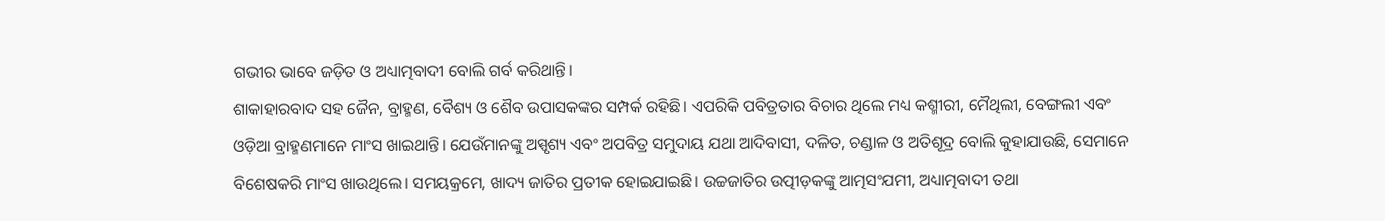ଗଭୀର ଭାବେ ଜଡ଼ିତ ଓ ଅଧ୍ୟାତ୍ମବାଦୀ ବୋଲି ଗର୍ବ କରିଥାନ୍ତି।
ଶାକାହାରବାଦ ସହ ଜୈନ, ବ୍ରାହ୍ମଣ, ବୈଶ୍ୟ ଓ ଶୈବ ଉପାସକଙ୍କର ସମ୍ପର୍କ ରହିଛି। ଏପରିକି ପବିତ୍ରତାର ବିଚାର ଥିଲେ ମଧ୍ୟ କଶ୍ମୀରୀ, ମୈଥିଲୀ, ବେଙ୍ଗଲୀ ଏବଂ ଓଡ଼ିଆ ବ୍ରାହ୍ମଣମାନେ ମାଂସ ଖାଇଥାନ୍ତି। ଯେଉଁମାନଙ୍କୁ ଅସ୍ପୃଶ୍ୟ ଏବଂ ଅପବିତ୍ର ସମୁଦାୟ ଯଥା ଆଦିବାସୀ, ଦଳିତ, ଚଣ୍ଡାଳ ଓ ଅତିଶୂଦ୍ର ବୋଲି କୁହାଯାଉଛି, ସେମାନେ ବିଶେଷକରି ମାଂସ ଖାଉଥିଲେ। ସମୟକ୍ରମେ, ଖାଦ୍ୟ ଜାତିର ପ୍ରତୀକ ହୋଇଯାଇଛି। ଉଚ୍ଚଜାତିର ଉତ୍ପୀଡ଼କଙ୍କୁ ଆତ୍ମସଂଯମୀ, ଅଧ୍ୟାତ୍ମବାଦୀ ତଥା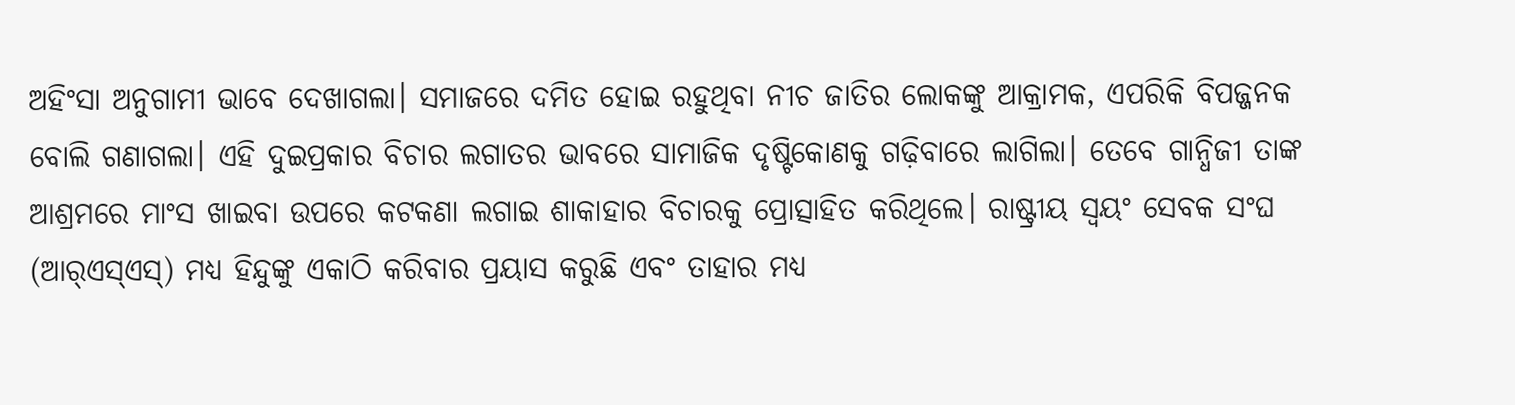ଅହିଂସା ଅନୁଗାମୀ ଭାବେ ଦେଖାଗଲା। ସମାଜରେ ଦମିତ ହୋଇ ରହୁଥିବା ନୀଚ ଜାତିର ଲୋକଙ୍କୁ ଆକ୍ରାମକ, ଏପରିକି ବିପଜ୍ଜନକ ବୋଲି ଗଣାଗଲା। ଏହି ଦୁଇପ୍ରକାର ବିଚାର ଲଗାତର ଭାବରେ ସାମାଜିକ ଦୃଷ୍ଟିକୋଣକୁ ଗଢ଼ିବାରେ ଲାଗିଲା। ତେବେ ଗାନ୍ଧିଜୀ ତାଙ୍କ ଆଶ୍ରମରେ ମାଂସ ଖାଇବା ଉପରେ କଟକଣା ଲଗାଇ ଶାକାହାର ବିଚାରକୁ ପ୍ରୋତ୍ସାହିତ କରିଥିଲେ। ରାଷ୍ଟ୍ରୀୟ ସ୍ବୟଂ ସେବକ ସଂଘ (ଆର୍‌ଏସ୍‌ଏସ୍‌) ମଧ୍ୟ ହିନ୍ଦୁଙ୍କୁ ଏକାଠି କରିବାର ପ୍ରୟାସ କରୁଛି ଏବଂ ତାହାର ମଧ୍ୟ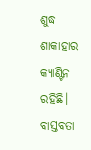ଶୁଦ୍ଧ ଶାକାହାର କ୍ୟାଣ୍ଟିନ ରହିଛି।
ବାସ୍ତବତା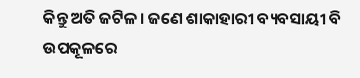କିନ୍ତୁ ଅତି ଜଟିଳ। ଜଣେ ଶାକାହାରୀ ବ୍ୟବସାୟୀ ବି ଉପକୂଳରେ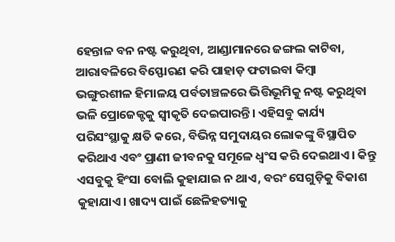ହେନ୍ତାଳ ବନ ନଷ୍ଟ କରୁଥିବା, ଆଣ୍ଡାମାନରେ ଜଙ୍ଗଲ କାଟିବା, ଆରାବଳିରେ ବିସ୍ଫୋରଣ କରି ପାହାଡ଼ ଫଟାଇବା କିମ୍ବା ଭଙ୍ଗୁରଶୀଳ ହିମାଳୟ ପର୍ବତାଞ୍ଚଳରେ ଭିତ୍ତିଭୂମିକୁ ନଷ୍ଟ କରୁଥିବା ଭଳି ପ୍ରୋଜେକ୍ଟକୁ ସ୍ବୀକୃତି ଦେଇପାରନ୍ତି। ଏହିସବୁ କାର୍ଯ୍ୟ ପରିସଂସ୍ଥାକୁ କ୍ଷତି କରେ, ବିଭିନ୍ନ ସମୁଦାୟର ଲୋକଙ୍କୁ ବିସ୍ଥାପିତ କରିଥାଏ ଏବଂ ପ୍ରାଣୀ ଜୀବନକୁ ସମୂଳେ ଧ୍ୱଂସ କରି ଦେଇଥାଏ। କିନ୍ତୁ ଏସବୁକୁ ହିଂସା ବୋଲି କୁହାଯାଇ ନ ଥାଏ, ବରଂ ସେଗୁଡ଼ିକୁ ବିକାଶ କୁହାଯାଏ। ଖାଦ୍ୟ ପାଇଁ ଛେଳିହତ୍ୟାକୁ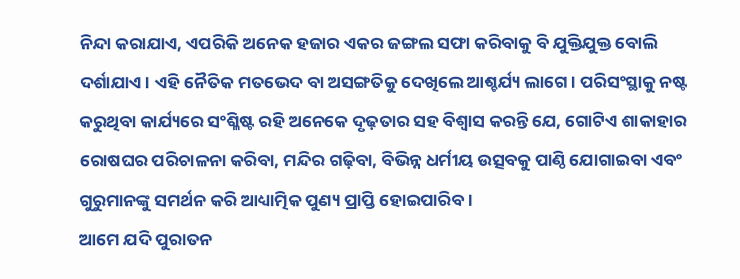ନିନ୍ଦା କରାଯାଏ, ଏପରିକି ଅନେକ ହଜାର ଏକର ଜଙ୍ଗଲ ସଫା କରିବାକୁ ବି ଯୁକ୍ତିଯୁକ୍ତ ବୋଲି ଦର୍ଶାଯାଏ। ଏହି ନୈତିକ ମତଭେଦ ବା ଅସଙ୍ଗତିକୁ ଦେଖିଲେ ଆଶ୍ଚର୍ଯ୍ୟ ଲାଗେ। ପରିସଂସ୍ଥାକୁ ନଷ୍ଟ କରୁଥିବା କାର୍ଯ୍ୟରେ ସଂଶ୍ଳିଷ୍ଟ ରହି ଅନେକେ ଦୃଢ଼ତାର ସହ ବିଶ୍ୱାସ କରନ୍ତି ଯେ, ଗୋଟିଏ ଶାକାହାର ରୋଷଘର ପରିଚାଳନା କରିବା, ମନ୍ଦିର ଗଢ଼ିବା, ବିଭିନ୍ନ ଧର୍ମୀୟ ଉତ୍ସବକୁ ପାଣ୍ଠି ଯୋଗାଇବା ଏବଂ ଗୁରୁମାନଙ୍କୁ ସମର୍ଥନ କରି ଆଧ୍ୟାତ୍ମିକ ପୁଣ୍ୟ ପ୍ରାପ୍ତି ହୋଇପାରିବ।
ଆମେ ଯଦି ପୁରାତନ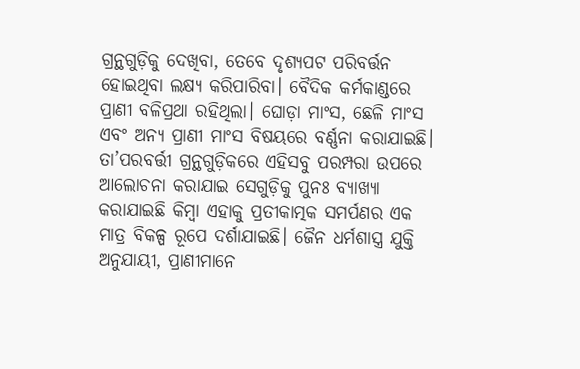ଗ୍ରନ୍ଥଗୁଡ଼ିକୁ ଦେଖିବା, ତେବେ ଦୃଶ୍ୟପଟ ପରିବର୍ତ୍ତନ ହୋଇଥିବା ଲକ୍ଷ୍ୟ କରିପାରିବା। ବୈଦିକ କର୍ମକାଣ୍ଡରେ ପ୍ରାଣୀ ବଳିପ୍ରଥା ରହିଥିଲା। ଘୋଡ଼ା ମାଂସ, ଛେଳି ମାଂସ ଏବଂ ଅନ୍ୟ ପ୍ରାଣୀ ମାଂସ ବିଷୟରେ ବର୍ଣ୍ଣନା କରାଯାଇଛି। ତା’ପରବର୍ତ୍ତୀ ଗ୍ରନ୍ଥଗୁଡ଼ିକରେ ଏହିସବୁ ପରମ୍ପରା ଉପରେ ଆଲୋଚନା କରାଯାଇ ସେଗୁଡ଼ିକୁ ପୁନଃ ବ୍ୟାଖ୍ୟା କରାଯାଇଛି କିମ୍ବା ଏହାକୁ ପ୍ରତୀକାତ୍ମକ ସମର୍ପଣର ଏକ ମାତ୍ର ବିକଳ୍ପ ରୂପେ ଦର୍ଶାଯାଇଛି। ଜୈନ ଧର୍ମଶାସ୍ତ୍ର ଯୁକ୍ତି ଅନୁଯାୟୀ, ପ୍ରାଣୀମାନେ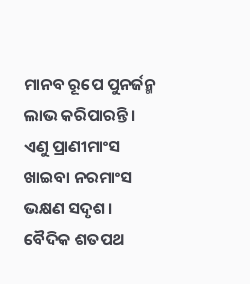ମାନବ ରୂପେ ପୁନର୍ଜନ୍ମ ଲାଭ କରିପାରନ୍ତି। ଏଣୁ ପ୍ରାଣୀମାଂସ ଖାଇବା ନରମାଂସ ଭକ୍ଷଣ ସଦୃଶ। ବୈଦିକ ଶତପଥ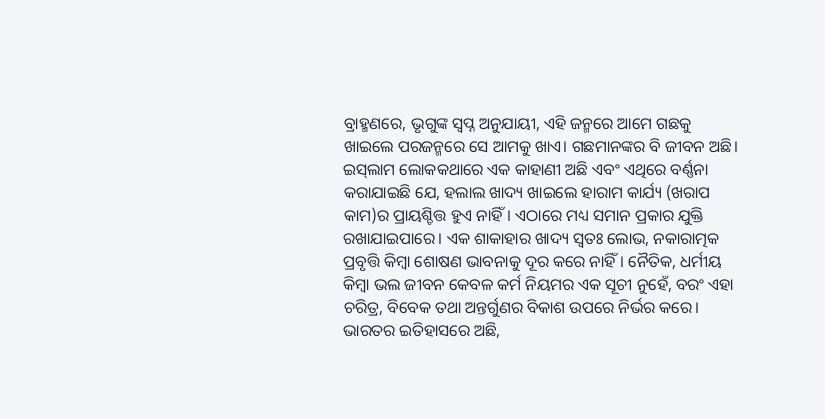ବ୍ରାହ୍ମଣରେ, ଭୃଗୁଙ୍କ ସ୍ବପ୍ନ ଅନୁଯାୟୀ, ଏହି ଜନ୍ମରେ ଆମେ ଗଛକୁ ଖାଇଲେ ପରଜନ୍ମରେ ସେ ଆମକୁ ଖାଏ। ଗଛମାନଙ୍କର ବି ଜୀବନ ଅଛି। ଇସ୍‌ଲାମ ଲୋକକଥାରେ ଏକ କାହାଣୀ ଅଛି ଏବଂ ଏଥିରେ ବର୍ଣ୍ଣନା କରାଯାଇଛି ଯେ, ହଲାଲ ଖାଦ୍ୟ ଖାଇଲେ ହାରାମ କାର୍ଯ୍ୟ (ଖରାପ କାମ)ର ପ୍ରାୟଶ୍ଚିତ୍ତ ହୁଏ ନାହିଁ। ଏଠାରେ ମଧ୍ୟ ସମାନ ପ୍ରକାର ଯୁକ୍ତି ରଖାଯାଇପାରେ। ଏକ ଶାକାହାର ଖାଦ୍ୟ ସ୍ବତଃ ଲୋଭ, ନକାରାତ୍ମକ ପ୍ରବୃତ୍ତି କିମ୍ବା ଶୋଷଣ ଭାବନାକୁ ଦୂର କରେ ନାହିଁ। ନୈତିକ, ଧର୍ମୀୟ କିମ୍ବା ଭଲ ଜୀବନ କେବଳ କର୍ମ ନିୟମର ଏକ ସୂଚୀ ନୁହେଁ, ବରଂ ଏହା ଚରିତ୍ର, ବିବେକ ତଥା ଅନ୍ତର୍ଗୁଣର ବିକାଶ ଉପରେ ନିର୍ଭର କରେ।
ଭାରତର ଇତିହାସରେ ଅଛି,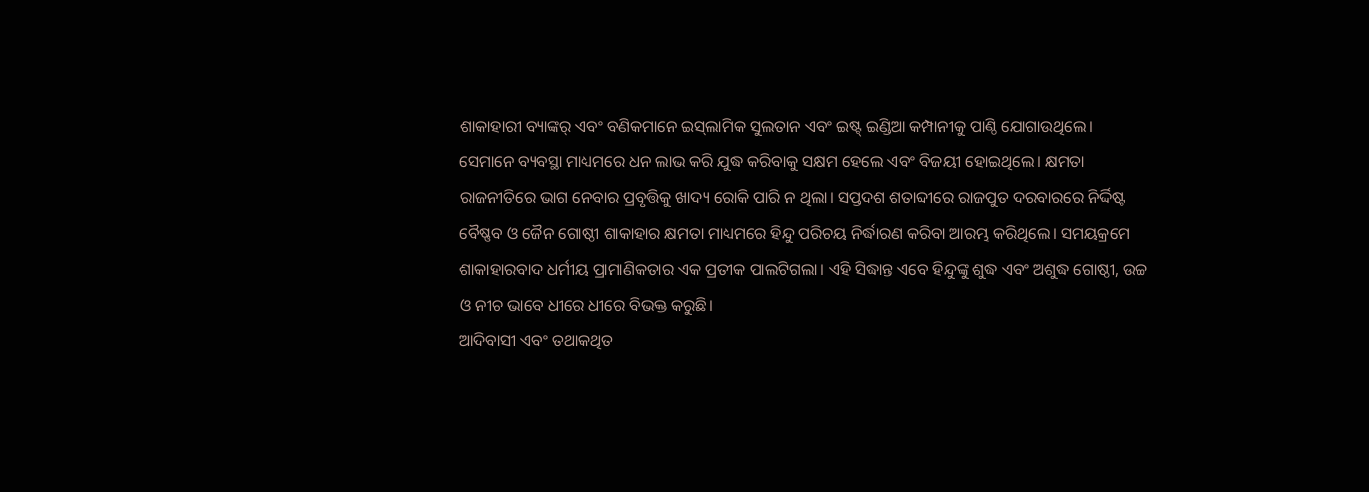ଶାକାହାରୀ ବ୍ୟାଙ୍କର୍‌ ଏବଂ ବଣିକମାନେ ଇସ୍‌ଲାମିକ ସୁଲତାନ ଏବଂ ଇଷ୍ଟ୍‌ ଇଣ୍ଡିଆ କମ୍ପାନୀକୁ ପାଣ୍ଠି ଯୋଗାଉଥିଲେ। ସେମାନେ ବ୍ୟବସ୍ଥା ମାଧ୍ୟମରେ ଧନ ଲାଭ କରି ଯୁଦ୍ଧ କରିବାକୁ ସକ୍ଷମ ହେଲେ ଏବଂ ବିଜୟୀ ହୋଇଥିଲେ। କ୍ଷମତା ରାଜନୀତିରେ ଭାଗ ନେବାର ପ୍ରବୃତ୍ତିକୁ ଖାଦ୍ୟ ରୋକି ପାରି ନ ଥିଲା। ସପ୍ତଦଶ ଶତାବ୍ଦୀରେ ରାଜପୁତ ଦରବାରରେ ନିର୍ଦ୍ଦିଷ୍ଟ ବୈଷ୍ଣବ ଓ ଜୈନ ଗୋଷ୍ଠୀ ଶାକାହାର କ୍ଷମତା ମାଧ୍ୟମରେ ହିନ୍ଦୁ ପରିଚୟ ନିର୍ଦ୍ଧାରଣ କରିବା ଆରମ୍ଭ କରିଥିଲେ। ସମୟକ୍ରମେ ଶାକାହାରବାଦ ଧର୍ମୀୟ ପ୍ରାମାଣିକତାର ଏକ ପ୍ରତୀକ ପାଲଟିଗଲା। ଏହି ସିଦ୍ଧାନ୍ତ ଏବେ ହିନ୍ଦୁଙ୍କୁ ଶୁଦ୍ଧ ଏବଂ ଅଶୁଦ୍ଧ ଗୋଷ୍ଠୀ, ଉଚ୍ଚ ଓ ନୀଚ ଭାବେ ଧୀରେ ଧୀରେ ବିଭକ୍ତ କରୁଛି।
ଆଦିବାସୀ ଏବଂ ତଥାକଥିତ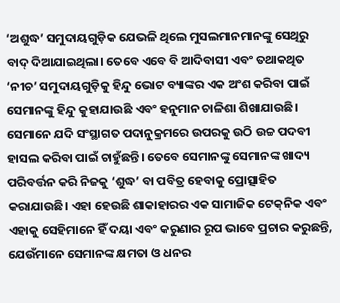‘ଅଶୁଦ୍ଧ’ ସମୁଦାୟଗୁଡ଼ିକ ଯେଭଳି ଥିଲେ ମୁସଲମାନମାନଙ୍କୁ ସେଥିରୁ ବାଦ୍‌ ଦିଆଯାଇଥିଲା। ତେବେ ଏବେ ବି ଆଦିବାସୀ ଏବଂ ତଥାକଥିତ ‘ନୀଚ’ ସମୁଦାୟଗୁଡ଼ିକୁ ହିନ୍ଦୁ ଭୋଟ ବ୍ୟାଙ୍କର ଏକ ଅଂଶ କରିବା ପାଇଁ ସେମାନଙ୍କୁ ହିନ୍ଦୁ କୁହାଯାଉଛି ଏବଂ ହନୁମାନ ଚାଳିଶା ଶିଖାଯାଉଛି। ସେମାନେ ଯଦି ସଂସ୍ଥାଗତ ପଦାନୁକ୍ରମରେ ଉପରକୁ ଉଠି ଉଚ୍ଚ ପଦବୀ ହାସଲ କରିବା ପାଇଁ ଚାହୁଁଛନ୍ତି। ତେବେ ସେମାନଙ୍କୁ ସେମାନଙ୍କ ଖାଦ୍ୟ ପରିବର୍ତ୍ତନ କରି ନିଜକୁ ‘ଶୁଦ୍ଧ’ ବା ପବିତ୍ର ହେବାକୁ ପ୍ରୋତ୍ସାହିତ କରାଯାଉଛି। ଏହା ହେଉଛି ଶାକାହାରର ଏକ ସାମାଜିକ ଟେକ୍‌ନିକ ଏବଂ ଏହାକୁ ସେହିମାନେ ହିଁ ଦୟା ଏବଂ କରୁଣାର ରୂପ ଭାବେ ପ୍ରଚାର କରୁଛନ୍ତି, ଯେଉଁମାନେ ସେମାନଙ୍କ କ୍ଷମତା ଓ ଧନର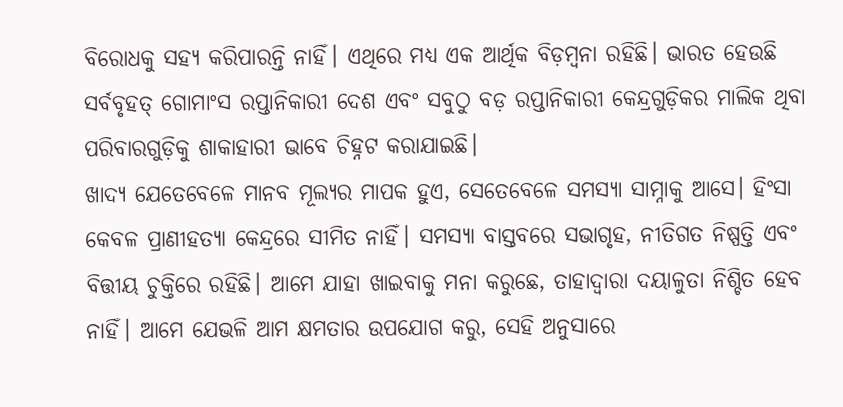ବିରୋଧକୁ ସହ୍ୟ କରିପାରନ୍ତି ନାହିଁ। ଏଥିରେ ମଧ୍ୟ ଏକ ଆର୍ଥିକ ବିଡ଼ମ୍ବନା ରହିଛି। ଭାରତ ହେଉଛି ସର୍ବବୃହତ୍‌ ଗୋମାଂସ ରପ୍ତାନିକାରୀ ଦେଶ ଏବଂ ସବୁଠୁ ବଡ଼ ରପ୍ତାନିକାରୀ କେନ୍ଦ୍ରଗୁଡ଼ିକର ମାଲିକ ଥିବା ପରିବାରଗୁଡ଼ିକୁ ଶାକାହାରୀ ଭାବେ ଚିହ୍ନଟ କରାଯାଇଛି।
ଖାଦ୍ୟ ଯେତେବେଳେ ମାନବ ମୂଲ୍ୟର ମାପକ ହୁଏ, ସେତେବେଳେ ସମସ୍ୟା ସାମ୍ନାକୁ ଆସେ। ହିଂସା କେବଳ ପ୍ରାଣୀହତ୍ୟା କେନ୍ଦ୍ରରେ ସୀମିତ ନାହିଁ। ସମସ୍ୟା ବାସ୍ତବରେ ସଭାଗୃହ, ନୀତିଗତ ନିଷ୍ପତ୍ତି ଏବଂ ବିତ୍ତୀୟ ଚୁକ୍ତିରେ ରହିଛି। ଆମେ ଯାହା ଖାଇବାକୁ ମନା କରୁଛେ, ତାହାଦ୍ୱାରା ଦୟାଳୁତା ନିଶ୍ଚିତ ହେବ ନାହିଁ। ଆମେ ଯେଭଳି ଆମ କ୍ଷମତାର ଉପଯୋଗ କରୁ, ସେହି ଅନୁସାରେ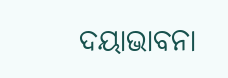ଦୟାଭାବନା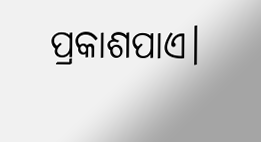ପ୍ରକାଶପାଏ।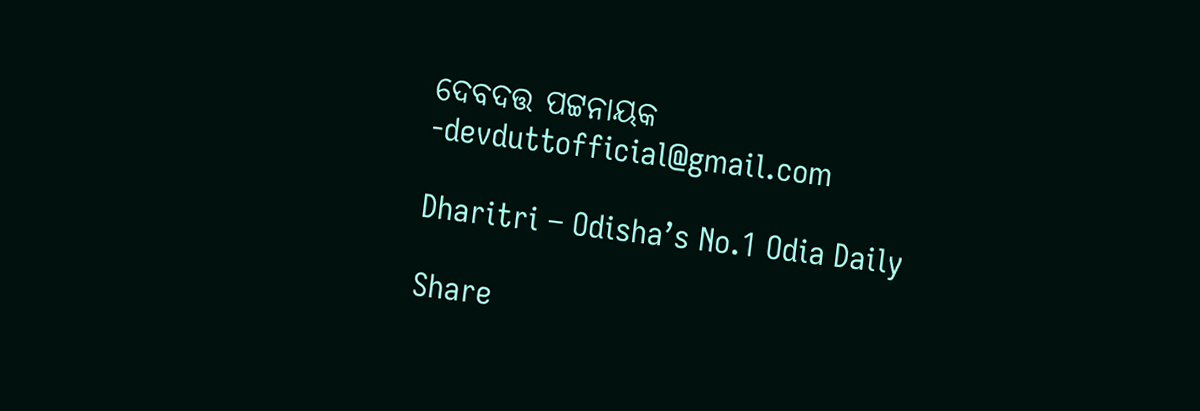ଦେବଦତ୍ତ ପଟ୍ଟନାୟକ
-devduttofficial@gmail.com

Dharitri – Odisha’s No.1 Odia Daily

Share